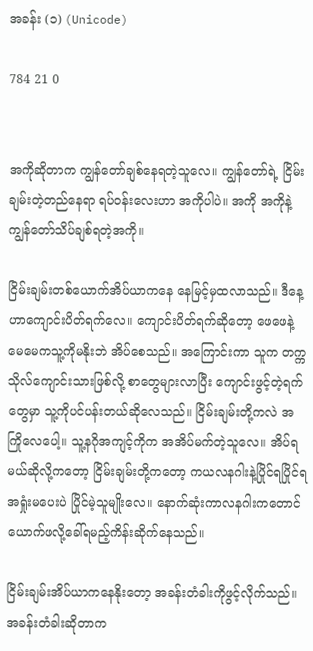အခန်း (၁) (Unicode)

784 21 0


အကိုဆိုတာက ကျွန်တော်ချစ်နေရတဲ့သူလေ။ ကျွန်တော်ရဲ့ ငြိမ်းချမ်းတဲ့တည်နေရာ ရပ်ဝန်းလေးဟာ အကိုပါပဲ။ အကို အကိုနဲ့ကျွန်တော်သိပ်ချစ်ရတဲ့အကို။

ငြိမ်းချမ်းတစ်ယောက်အိပ်ယာကနေ နေမြင့်မှထလာသည်။ ဒီနေ့ဟာကျောင်းပိတ်ရက်လေ။ ကျောင်းပိတ်ရက်ဆိုတော့ ဖေဖေနဲ့မေမေကသူ့ကိုမနိုးဘဲ အိပ်စေသည်။ အကြောင်းကာ သူက တက္ကသိုလ်ကျောင်းသားဖြစ်လို့ စာတွေများလာပြီး ကျောင်းဖွင့်တဲ့ရက်တွေမှာ သူ့ကိုပင်ပန်းတယ်ဆိုလေသည်။ ငြိမ်းချမ်းတို့ကလဲ အကြိုလေပေါ့။ သူ့နဂိုအကျင့်ကိုက အအိပ်မက်တဲ့သူလေ။ အိပ်ရမယ်ဆိုလို့ကတော့ ငြိမ်းချမ်းတို့ကတော့ ကယလနဂါးနဲ့ပြိုင်ရပြိုင်ရ အရှုံးမပေးပဲ ပြိုင်မဲ့သူမျိုးလေ။ နောက်ဆုံးကာလနဂါးကတောင် ယောက်ဖလို့ခေါ်ရမည့်ကိန်းဆိုက်နေသည်။

ငြိမ်းချမ်းအိပ်ယာကနေနိုးတော့ အခန်းတံခါးကိုဖွင့်လိုက်သည်။ အခန်းတံခါးဆိုတာက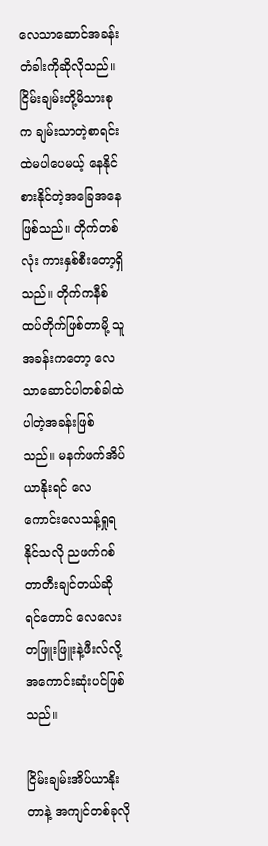လေသာဆောင်အခန်းတံခါးကိုဆိုလိုသည်။ ငြိမ်းချမ်းတို့မိသားစုက ချမ်းသာတဲ့စာရင်းထဲမပါပေမယ့် နေနိုင်စားနိုင်တဲ့အခြေအနေဖြစ်သည်။ တိုက်တစ်လုံး ကားနှစ်စီးတော့ရှိသည်။ တိုက်ကနီစ်ထပ်တိုက်ဖြစ်တာမို့ သူအခန်းကတော့ လေသာဆောင်ပါတစ်ခါထဲပါတဲ့အခန်းဖြစ်သည်။ မနက်ဖက်အိပ်ယာနိုးရင် လေကောင်းလေသန့်ရှုရနိုင်သလို ညဖက်ဂစ်တာတီးချင်တယ်ဆိုရင်တောင် လေလေးတဖြူးဖြူးနဲ့ဖီးလ်လို့အကောင်းဆုံးပင်ဖြစ်သည်။

ငြိမ်းချမ်းအိပ်ယာနိုးတာနဲ့ အကျင်တစ်ခုလို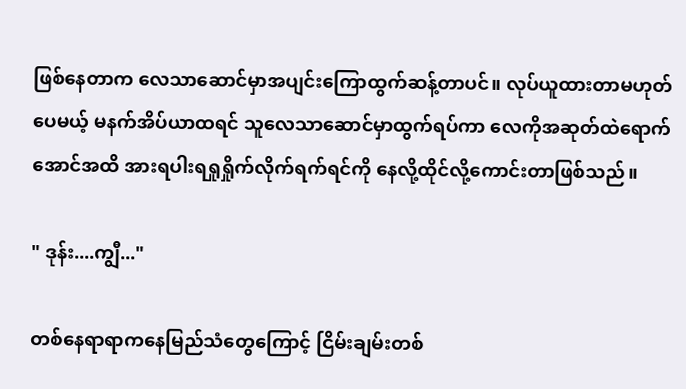ဖြစ်နေတာက လေသာဆောင်မှာအပျင်းကြောထွက်ဆန့်တာပင်။ လုပ်ယူထားတာမဟုတ်ပေမယ့် မနက်အိပ်ယာထရင် သူလေသာဆောင်မှာထွက်ရပ်ကာ လေကိုအဆုတ်ထဲရောက်အောင်အထိ အားရပါးရရှုရှိုက်လိုက်ရက်ရင်ကို နေလို့ထိုင်လို့ကောင်းတာဖြစ်သည်။

" ဒုန်း....ကျွီ..."

တစ်နေရာရာကနေမြည်သံတွေကြောင့် ငြိမ်းချမ်းတစ်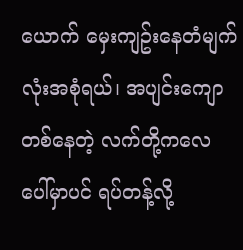ယောက် မှေးကျဥ်းနေတံမျက်လုံးအစုံရယ်၊ အပျင်းကျောတစ်နေတဲ့ လက်တို့ကလေပေါ်မှာပင် ရပ်တန့်လို့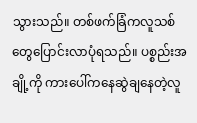သွားသည်။ တစ်ဖက်ခြံကလူသစ်တွေပြောင်းလာပုံရသည်။ ပစ္စည်းအချို့ကို ကားပေါ်ကနေဆွဲချနေတဲ့လူ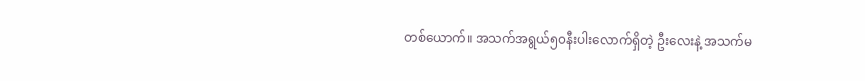တစ်ယောက်။ အသက်အရွယ်၅၀နီးပါးလောက်ရှိတဲ့ ဦးလေးနဲ့ အသက်မ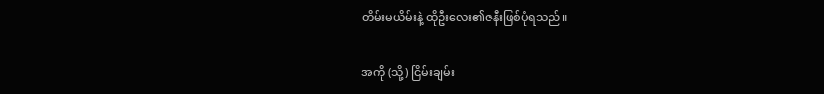တိမ်းမယိမ်းနဲ့ ထိုဦးလေး၏ဇနီးဖြစ်ပုံရသည်။

အကို (သို့) ငြိမ်းချမ်း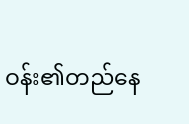ဝန်း၏တည်နေ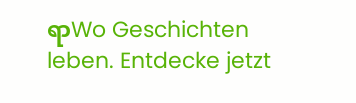ရာWo Geschichten leben. Entdecke jetzt